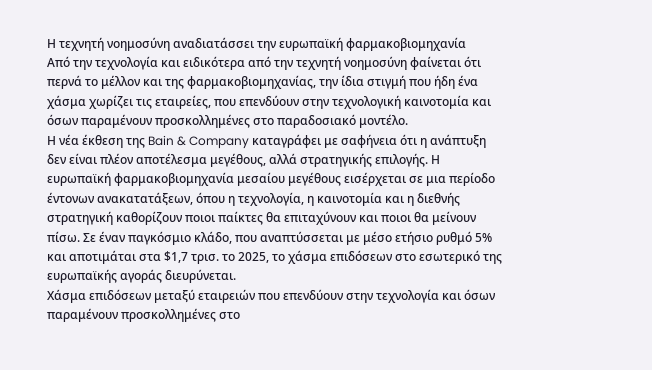Η τεχνητή νοημοσύνη αναδιατάσσει την ευρωπαϊκή φαρμακοβιομηχανία
Από την τεχνολογία και ειδικότερα από την τεχνητή νοημοσύνη φαίνεται ότι περνά το μέλλον και της φαρμακοβιομηχανίας, την ίδια στιγμή που ήδη ένα χάσμα χωρίζει τις εταιρείες, που επενδύουν στην τεχνολογική καινοτομία και όσων παραμένουν προσκολλημένες στο παραδοσιακό μοντέλο.
Η νέα έκθεση της Bain & Company καταγράφει με σαφήνεια ότι η ανάπτυξη δεν είναι πλέον αποτέλεσμα μεγέθους, αλλά στρατηγικής επιλογής. Η ευρωπαϊκή φαρμακοβιομηχανία μεσαίου μεγέθους εισέρχεται σε μια περίοδο έντονων ανακατατάξεων, όπου η τεχνολογία, η καινοτομία και η διεθνής στρατηγική καθορίζουν ποιοι παίκτες θα επιταχύνουν και ποιοι θα μείνουν πίσω. Σε έναν παγκόσμιο κλάδο, που αναπτύσσεται με μέσο ετήσιο ρυθμό 5% και αποτιμάται στα $1,7 τρισ. το 2025, το χάσμα επιδόσεων στο εσωτερικό της ευρωπαϊκής αγοράς διευρύνεται.
Χάσμα επιδόσεων μεταξύ εταιρειών που επενδύουν στην τεχνολογία και όσων παραμένουν προσκολλημένες στο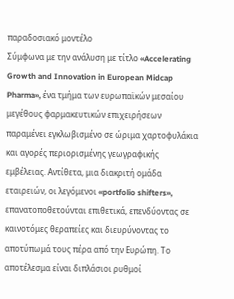παραδοσιακό μοντέλο
Σύμφωνα με την ανάλυση με τίτλο «Accelerating Growth and Innovation in European Midcap Pharma», ένα τμήμα των ευρωπαϊκών μεσαίου μεγέθους φαρμακευτικών επιχειρήσεων παραμένει εγκλωβισμένο σε ώριμα χαρτοφυλάκια και αγορές περιορισμένης γεωγραφικής εμβέλειας. Αντίθετα, μια διακριτή ομάδα εταιρειών, οι λεγόμενοι «portfolio shifters», επανατοποθετούνται επιθετικά, επενδύοντας σε καινοτόμες θεραπείες και διευρύνοντας το αποτύπωμά τους πέρα από την Ευρώπη. Το αποτέλεσμα είναι διπλάσιοι ρυθμοί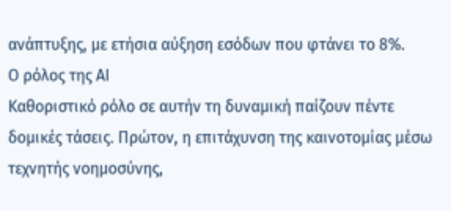ανάπτυξης, με ετήσια αύξηση εσόδων που φτάνει το 8%.
Ο ρόλος της ΑΙ
Καθοριστικό ρόλο σε αυτήν τη δυναμική παίζουν πέντε δομικές τάσεις. Πρώτον, η επιτάχυνση της καινοτομίας μέσω τεχνητής νοημοσύνης,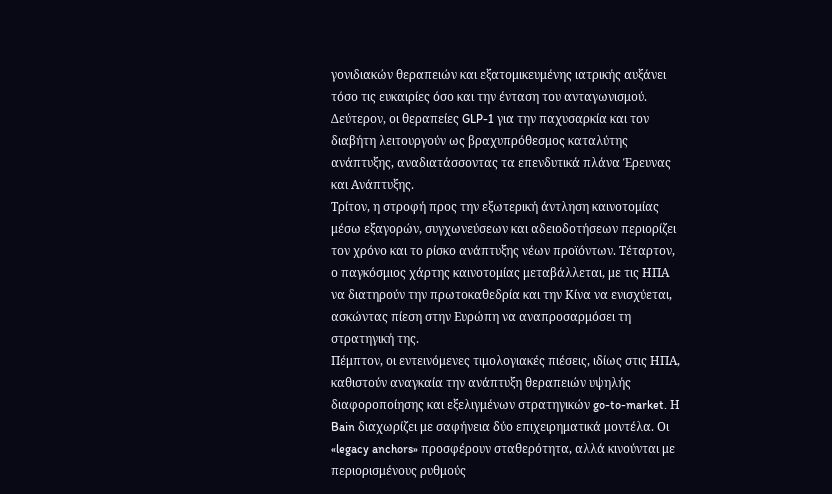γονιδιακών θεραπειών και εξατομικευμένης ιατρικής αυξάνει τόσο τις ευκαιρίες όσο και την ένταση του ανταγωνισμού. Δεύτερον, οι θεραπείες GLP-1 για την παχυσαρκία και τον διαβήτη λειτουργούν ως βραχυπρόθεσμος καταλύτης ανάπτυξης, αναδιατάσσοντας τα επενδυτικά πλάνα Έρευνας και Ανάπτυξης.
Τρίτον, η στροφή προς την εξωτερική άντληση καινοτομίας μέσω εξαγορών, συγχωνεύσεων και αδειοδοτήσεων περιορίζει τον χρόνο και το ρίσκο ανάπτυξης νέων προϊόντων. Τέταρτον, ο παγκόσμιος χάρτης καινοτομίας μεταβάλλεται, με τις ΗΠΑ να διατηρούν την πρωτοκαθεδρία και την Κίνα να ενισχύεται, ασκώντας πίεση στην Ευρώπη να αναπροσαρμόσει τη στρατηγική της.
Πέμπτον, οι εντεινόμενες τιμολογιακές πιέσεις, ιδίως στις ΗΠΑ, καθιστούν αναγκαία την ανάπτυξη θεραπειών υψηλής διαφοροποίησης και εξελιγμένων στρατηγικών go-to-market. Η Bain διαχωρίζει με σαφήνεια δύο επιχειρηματικά μοντέλα. Οι «legacy anchors» προσφέρουν σταθερότητα, αλλά κινούνται με περιορισμένους ρυθμούς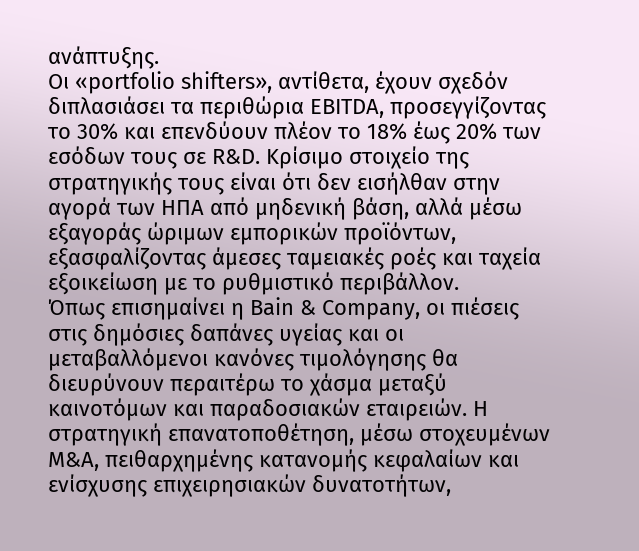ανάπτυξης.
Οι «portfolio shifters», αντίθετα, έχουν σχεδόν διπλασιάσει τα περιθώρια EBITDA, προσεγγίζοντας το 30% και επενδύουν πλέον το 18% έως 20% των εσόδων τους σε R&D. Κρίσιμο στοιχείο της στρατηγικής τους είναι ότι δεν εισήλθαν στην αγορά των ΗΠΑ από μηδενική βάση, αλλά μέσω εξαγοράς ώριμων εμπορικών προϊόντων, εξασφαλίζοντας άμεσες ταμειακές ροές και ταχεία εξοικείωση με το ρυθμιστικό περιβάλλον.
Όπως επισημαίνει η Bain & Company, οι πιέσεις στις δημόσιες δαπάνες υγείας και οι μεταβαλλόμενοι κανόνες τιμολόγησης θα διευρύνουν περαιτέρω το χάσμα μεταξύ καινοτόμων και παραδοσιακών εταιρειών. Η στρατηγική επανατοποθέτηση, μέσω στοχευμένων Μ&Α, πειθαρχημένης κατανομής κεφαλαίων και ενίσχυσης επιχειρησιακών δυνατοτήτων,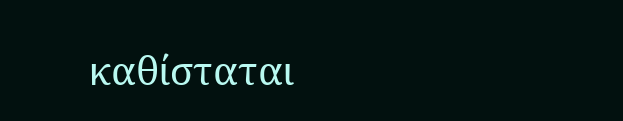καθίσταται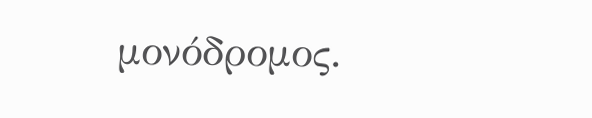μονόδρομος.